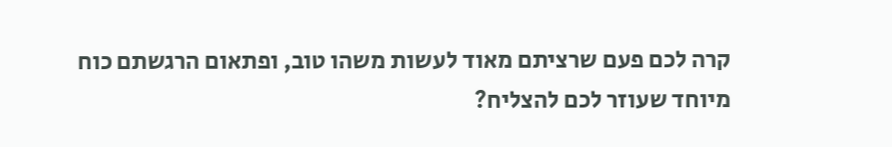קרה לכם פעם שרציתם מאוד לעשות משהו טוב, ופתאום הרגשתם כוח מיוחד שעוזר לכם להצליח?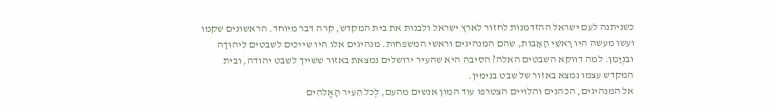כשניתנה לעם ישראל ההזדמנות לחזור לארץ ישראל ולבנות את בית המקדש, קרה דבר מיוחד. הראשונים שקמו ועשו מעשה היו רָאשֵׁי הָאָבוֹת, שהם המנהיגים וראשי המשפחות. מנהיגים אלו היו שייכים לשבטים לִיהוּדָה וּבִנְיָמִן. למה דווקא השבטים האלה? הסיבה היא שהעיר ירושלים נמצאת באזור ששייך לשבט יהודה, ובית המקדש עצמו נמצא באזור של שבט בנימין.
אל המנהיגים, הכהנים והלויים הצטרפו עוד המון אנשים מהעם, לְכֹל הֵעִיר הָאֱלֹהִים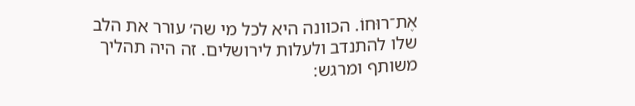אֶת־רוּחוֹ. הכוונה היא לכל מי שה׳ עורר את הלב שלו להתנדב ולעלות לירושלים. זה היה תהליך משותף ומרגש: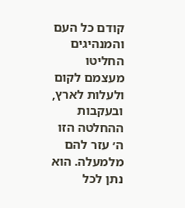קודם כל העם והמנהיגים החליטו מעצמם לקום ולעלות לארץ, ובעקבות ההחלטה הזו ה׳ עזר להם מלמעלה. הוא נתן לכל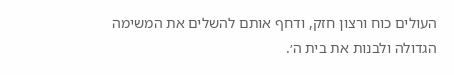העולים כוח ורצון חזק, ודחף אותם להשלים את המשימה הגדולה ולבנות את בית ה׳.